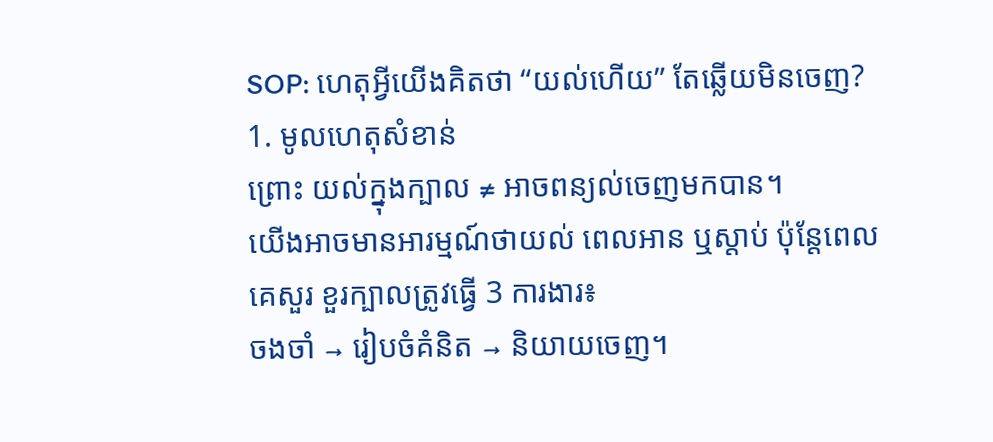SOP: ហេតុអ្វីយើងគិតថា “យល់ហើយ” តែឆ្លើយមិនចេញ?
1. មូលហេតុសំខាន់
ព្រោះ យល់ក្នុងក្បាល ≠ អាចពន្យល់ចេញមកបាន។
យើងអាចមានអារម្មណ៍ថាយល់ ពេលអាន ឬស្តាប់ ប៉ុន្តែពេលគេសួរ ខួរក្បាលត្រូវធ្វើ 3 ការងារ៖
ចងចាំ → រៀបចំគំនិត → និយាយចេញ។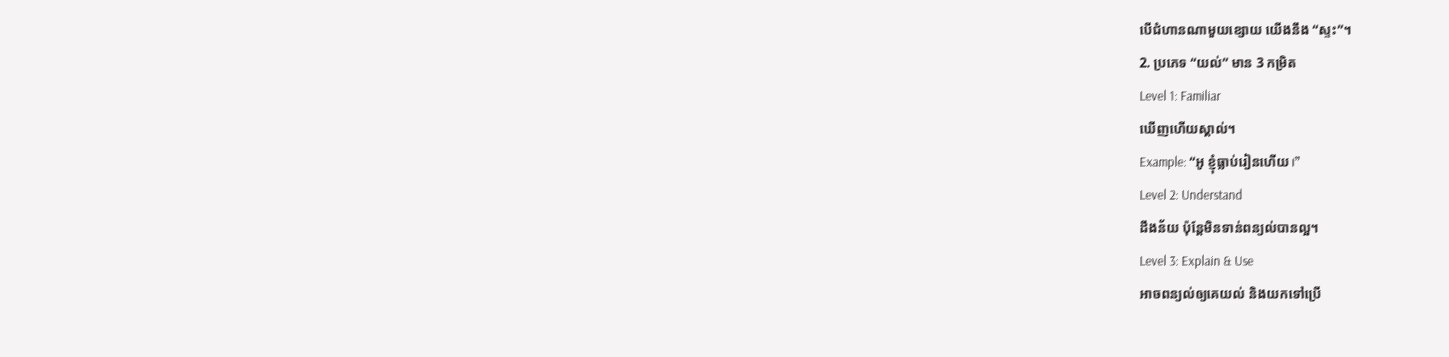បើជំហានណាមួយខ្សោយ យើងនឹង “ស្ទះ”។
2. ប្រភេទ “យល់” មាន 3 កម្រិត
Level 1: Familiar
ឃើញហើយស្គាល់។
Example: “អូ ខ្ញុំធ្លាប់រៀនហើយ।”
Level 2: Understand
ដឹងន័យ ប៉ុន្តែមិនទាន់ពន្យល់បានល្អ។
Level 3: Explain & Use
អាចពន្យល់ឲ្យគេយល់ និងយកទៅប្រើ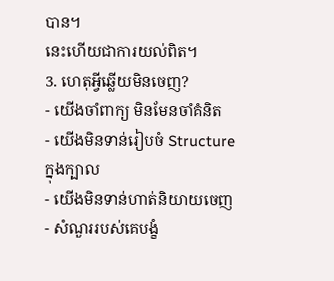បាន។
នេះហើយជាការយល់ពិត។
3. ហេតុអ្វីឆ្លើយមិនចេញ?
- យើងចាំពាក្យ មិនមែនចាំគំនិត
- យើងមិនទាន់រៀបចំ Structure ក្នុងក្បាល
- យើងមិនទាន់ហាត់និយាយចេញ
- សំណួររបស់គេបង្ខំ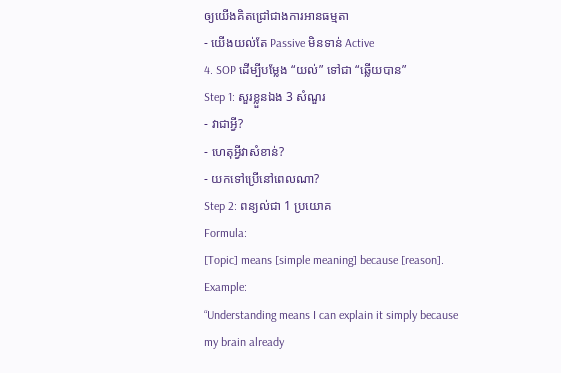ឲ្យយើងគិតជ្រៅជាងការអានធម្មតា
- យើងយល់តែ Passive មិនទាន់ Active
4. SOP ដើម្បីបម្លែង “យល់” ទៅជា “ឆ្លើយបាន”
Step 1: សួរខ្លួនឯង 3 សំណួរ
- វាជាអ្វី?
- ហេតុអ្វីវាសំខាន់?
- យកទៅប្រើនៅពេលណា?
Step 2: ពន្យល់ជា 1 ប្រយោគ
Formula:
[Topic] means [simple meaning] because [reason].
Example:
“Understanding means I can explain it simply because my brain already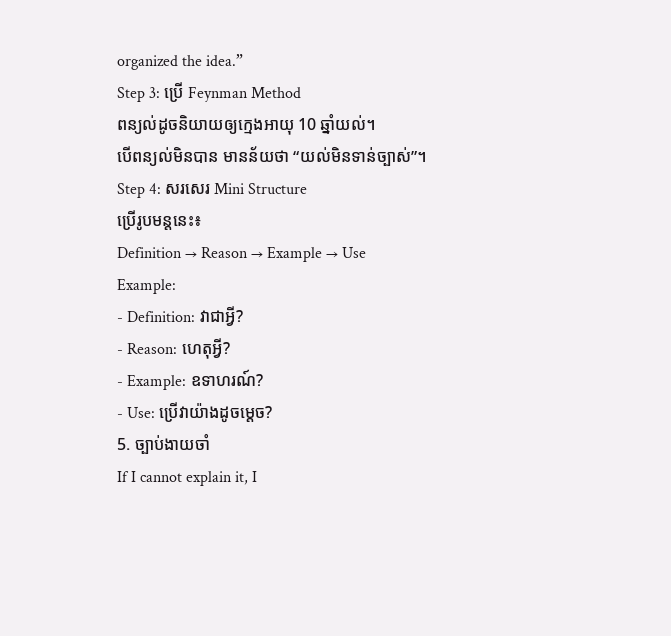organized the idea.”
Step 3: ប្រើ Feynman Method
ពន្យល់ដូចនិយាយឲ្យក្មេងអាយុ 10 ឆ្នាំយល់។
បើពន្យល់មិនបាន មានន័យថា “យល់មិនទាន់ច្បាស់”។
Step 4: សរសេរ Mini Structure
ប្រើរូបមន្តនេះ៖
Definition → Reason → Example → Use
Example:
- Definition: វាជាអ្វី?
- Reason: ហេតុអ្វី?
- Example: ឧទាហរណ៍?
- Use: ប្រើវាយ៉ាងដូចម្តេច?
5. ច្បាប់ងាយចាំ
If I cannot explain it, I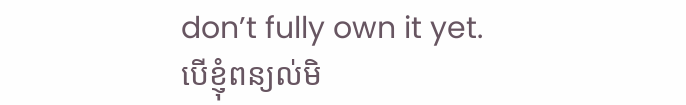don’t fully own it yet.
បើខ្ញុំពន្យល់មិ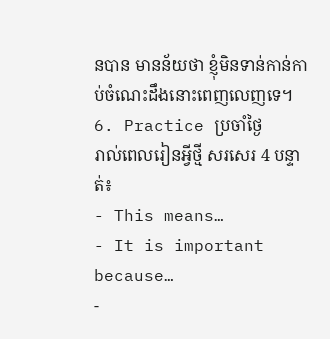នបាន មានន័យថា ខ្ញុំមិនទាន់កាន់កាប់ចំណេះដឹងនោះពេញលេញទេ។
6. Practice ប្រចាំថ្ងៃ
រាល់ពេលរៀនអ្វីថ្មី សរសេរ 4 បន្ទាត់៖
- This means…
- It is important because…
-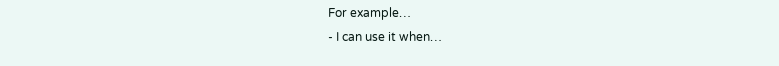For example…
- I can use it when…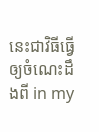នេះជាវិធីធ្វើឲ្យចំណេះដឹងពី in my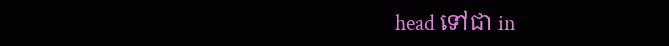head ទៅជា in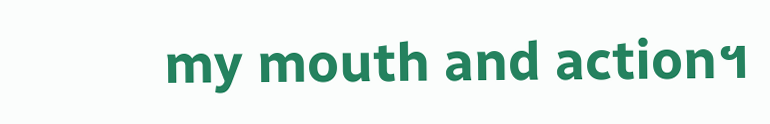my mouth and action។